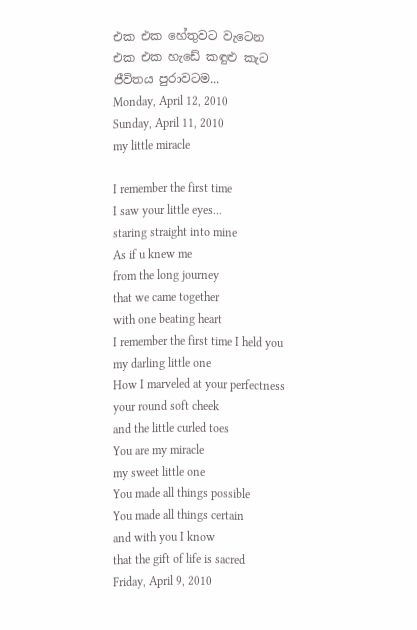එක එක හේතුවට වැටෙන
එක එක හැඩේ කඳුළු කැට
ජීවිතය පුරාවටම...
Monday, April 12, 2010
Sunday, April 11, 2010
my little miracle

I remember the first time
I saw your little eyes...
staring straight into mine
As if u knew me
from the long journey
that we came together
with one beating heart
I remember the first time I held you
my darling little one
How I marveled at your perfectness
your round soft cheek
and the little curled toes
You are my miracle
my sweet little one
You made all things possible
You made all things certain
and with you I know
that the gift of life is sacred
Friday, April 9, 2010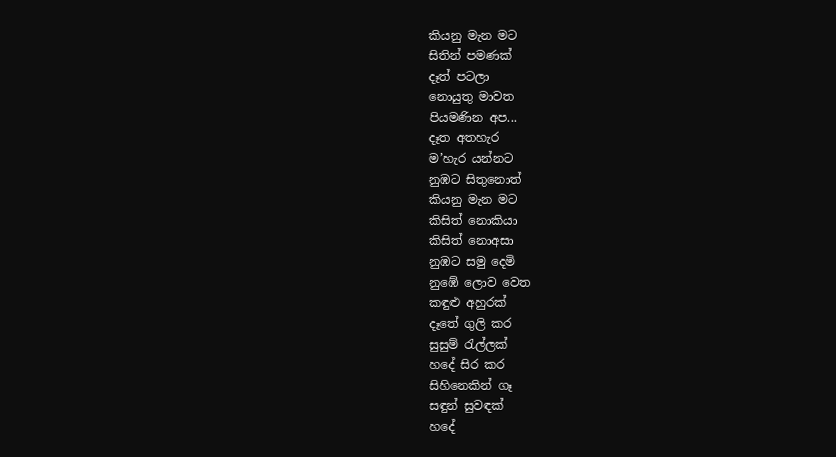කියනු මැන මට
සිතින් පමණක්
දෑත් පටලා
නොයුතු මාවත
පියමණින අප...
දෑත අතහැර
ම’හැර යන්නට
නුඹට සිතුනොත්
කියනු මැන මට
කිසිත් නොකියා
කිසිත් නොඅසා
නුඹට සමු දෙමි
නුඹේ ලොව වෙත
කඳුළු අහුරක්
දෑතේ ගුලි කර
සුසුම් රැල්ලක්
හදේ සිර කර
සිහිනෙකින් ගෑ
සඳුන් සුවඳක්
හදේ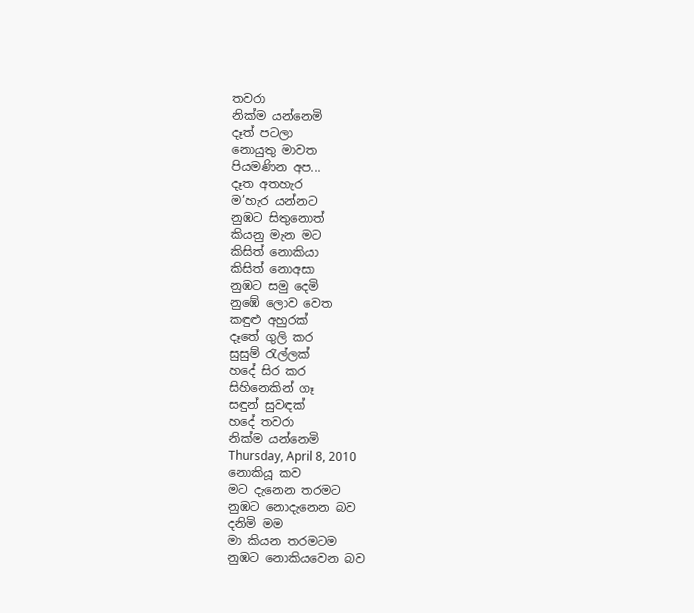තවරා
නික්ම යන්නෙමි
දෑත් පටලා
නොයුතු මාවත
පියමණින අප...
දෑත අතහැර
ම’හැර යන්නට
නුඹට සිතුනොත්
කියනු මැන මට
කිසිත් නොකියා
කිසිත් නොඅසා
නුඹට සමු දෙමි
නුඹේ ලොව වෙත
කඳුළු අහුරක්
දෑතේ ගුලි කර
සුසුම් රැල්ලක්
හදේ සිර කර
සිහිනෙකින් ගෑ
සඳුන් සුවඳක්
හදේ තවරා
නික්ම යන්නෙමි
Thursday, April 8, 2010
නොකියූ කව
මට දැනෙන තරමට
නුඹට නොදැනෙන බව
දනිමි මම
මා කියන තරමටම
නුඹට නොකියවෙන බව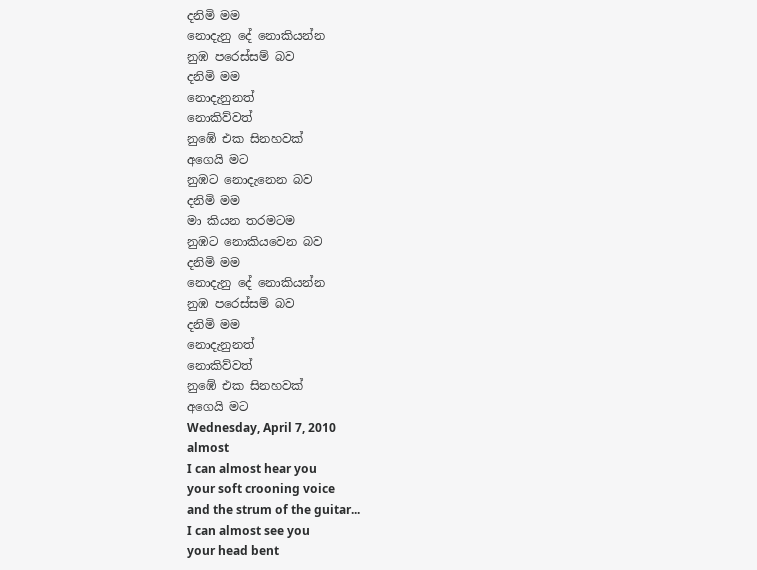දනිමි මම
නොදැනු දේ නොකියන්න
නුඹ පරෙස්සම් බව
දනිමි මම
නොදැනුනත්
නොකිව්වත්
නුඹේ එක සිනහවක්
අගෙයි මට
නුඹට නොදැනෙන බව
දනිමි මම
මා කියන තරමටම
නුඹට නොකියවෙන බව
දනිමි මම
නොදැනු දේ නොකියන්න
නුඹ පරෙස්සම් බව
දනිමි මම
නොදැනුනත්
නොකිව්වත්
නුඹේ එක සිනහවක්
අගෙයි මට
Wednesday, April 7, 2010
almost
I can almost hear you
your soft crooning voice
and the strum of the guitar...
I can almost see you
your head bent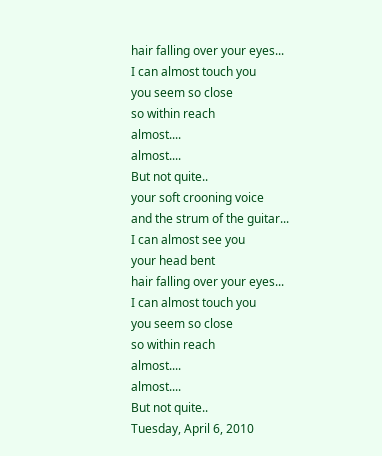hair falling over your eyes...
I can almost touch you
you seem so close
so within reach
almost....
almost....
But not quite..
your soft crooning voice
and the strum of the guitar...
I can almost see you
your head bent
hair falling over your eyes...
I can almost touch you
you seem so close
so within reach
almost....
almost....
But not quite..
Tuesday, April 6, 2010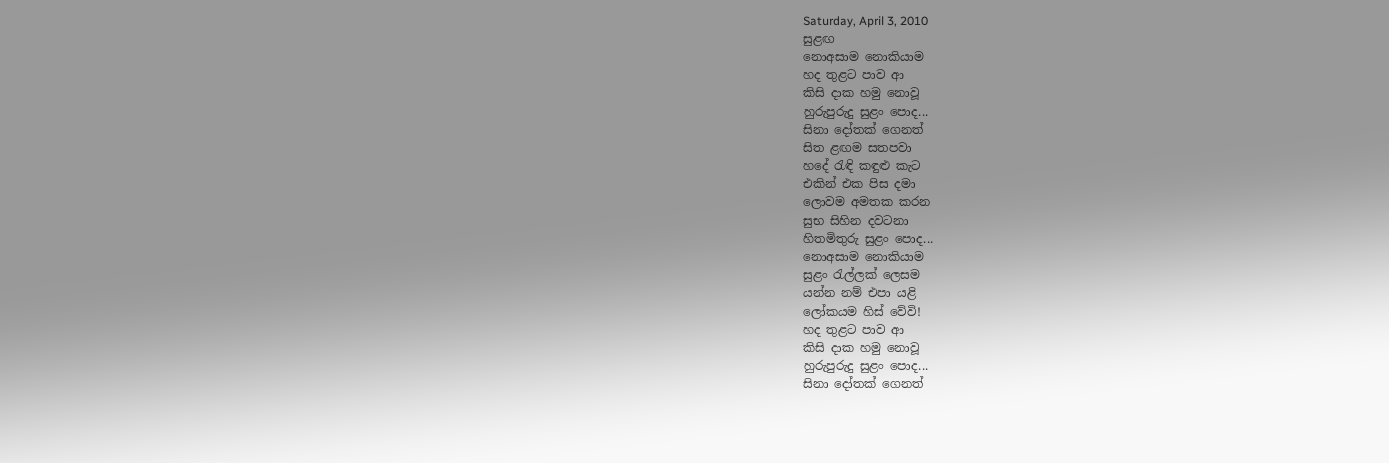Saturday, April 3, 2010
සුළඟ
නොඅසාම නොකියාම
හද තුළට පාව ආ
කිසි දාක හමු නොවූ
හුරුපුරුදු සුළං පොද...
සිනා දෝතක් ගෙනත්
සිත ළඟම සතපවා
හදේ රැඳි කඳුළු කැට
එකින් එක පිස දමා
ලොවම අමතක කරන
සුභ සිහින දවටනා
හිතමිතුරු සුළං පොද...
නොඅසාම නොකියාම
සුළං රැල්ලක් ලෙසම
යන්න නම් එපා යළි
ලෝකයම හිස් වේවි!
හද තුළට පාව ආ
කිසි දාක හමු නොවූ
හුරුපුරුදු සුළං පොද...
සිනා දෝතක් ගෙනත්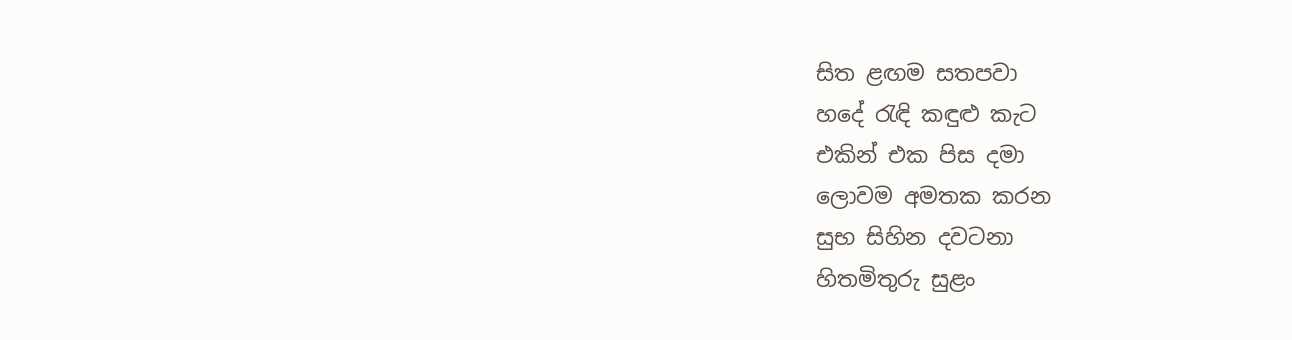සිත ළඟම සතපවා
හදේ රැඳි කඳුළු කැට
එකින් එක පිස දමා
ලොවම අමතක කරන
සුභ සිහින දවටනා
හිතමිතුරු සුළං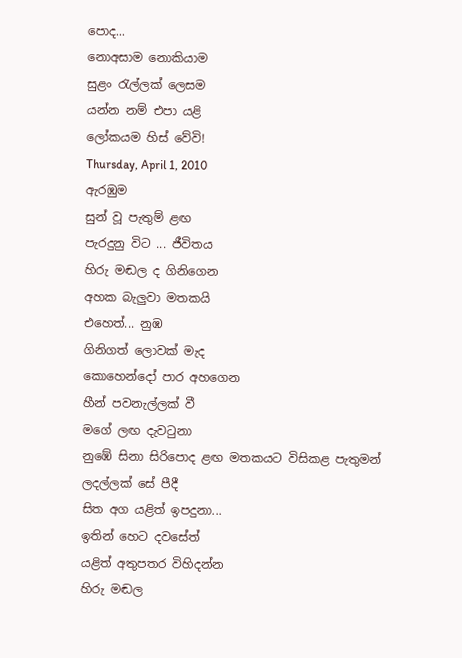පොද...
නොඅසාම නොකියාම
සුළං රැල්ලක් ලෙසම
යන්න නම් එපා යළි
ලෝකයම හිස් වේවි!
Thursday, April 1, 2010
ඇරඹුම
සුන් වූ පැතුම් ළඟ
පැරදුනු විට ... ජීවිතය
හිරු මඬල ද ගිනිගෙන
අහක බැලුවා මතකයි
එහෙත්... නුඹ
ගිනිගත් ලොවක් මැද
කොහෙන්දෝ පාර අහගෙන
හීන් පවනැල්ලක් වී
මගේ ලඟ දැවටුනා
නුඹේ සිනා සිරිපොද ළඟ මතකයට විසිකළ පැතුමන්
ලදල්ලක් සේ පීදී
සිත අග යළිත් ඉපදුනා...
ඉතින් හෙට දවසේත්
යළිත් අතුපතර විහිදන්න
හිරු මඬල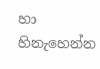හා හිනැහෙන්න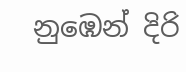නුඹෙන් දිරි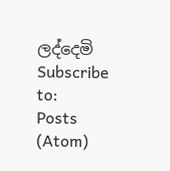ලද්දෙමි
Subscribe to:
Posts (Atom)